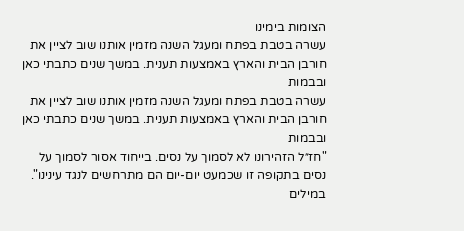הצומות בימינו
עשרה בטבת בפתח ומעגל השנה מזמין אותנו שוב לציין את חורבן הבית והארץ באמצעות תענית. במשך שנים כתבתי כאן ובבמות
עשרה בטבת בפתח ומעגל השנה מזמין אותנו שוב לציין את חורבן הבית והארץ באמצעות תענית. במשך שנים כתבתי כאן ובבמות
"חז״ל הזהירונו לא לסמוך על נסים. בייחוד אסור לסמוך על נסים בתקופה זו שכמעט יום-יום הם מתרחשים לנגד עינינו". במילים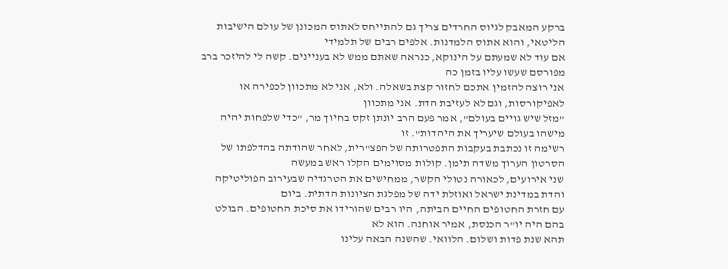ברקע המאבק לגיוס החרדים צריך גם להתייחס לאתוס המכונן של עולם הישיבות הליטאי, והוא אתוס הלמדנות. אלפים רבים של תלמידי
אם עוד לא שמעתם על הינוקא, כנראה שאתם ממש לא בעניינים. קשה לי להיזכר ברב מפורסם שעשו עליו בזמן כה
אני רוצה להזמין אתכם לחזור קצת בשאלה. ולא, אני לא מתכוון לכפירה או לאפיקורסות, וגם לא לעזיבת הדת. אני מתכוון
"מזל שיש גויים בעולם", אמר פעם הרב יונתן זקס בחיוך מר, "כדי שלפחות יהיה מישהו בעולם שיעריך את היהדות". זו
רשימה זו נכתבת בעקבות התפטרותה של הפצ"רית, לאחר שהודתה בהדלפתו של הסרטון הערוך משדה תימן. קולות מסוימים הקלו ראש במעשה
שני אירועים, לכאורה נטולי הקשר, ממחישים את הטרגדיה שבעירוב הפוליטיקה והדת במדינת ישראל ואוזלת ידה של מפלגת הציונות הדתית. ביום
עם חזרת החטופים החיים הביתה, היו רבים שהורידו את סיכת החטופים. הבולט בהם היה יו"ר הכנסת, אמיר אוחנה. הוא לא
תהא שנת פדות ושלום. הלוואי. שהשנה הבאה עלינו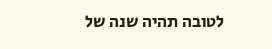לטובה תהיה שנה של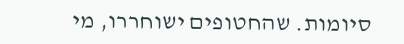סיומות. שהחטופים ישוחררו, מי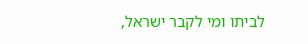לביתו ומי לקבר ישראל,